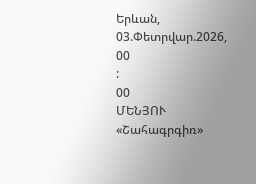Երևան, 03.Փետրվար.2026,
00
:
00
ՄԵՆՅՈՒ
«Շահագրգիռ»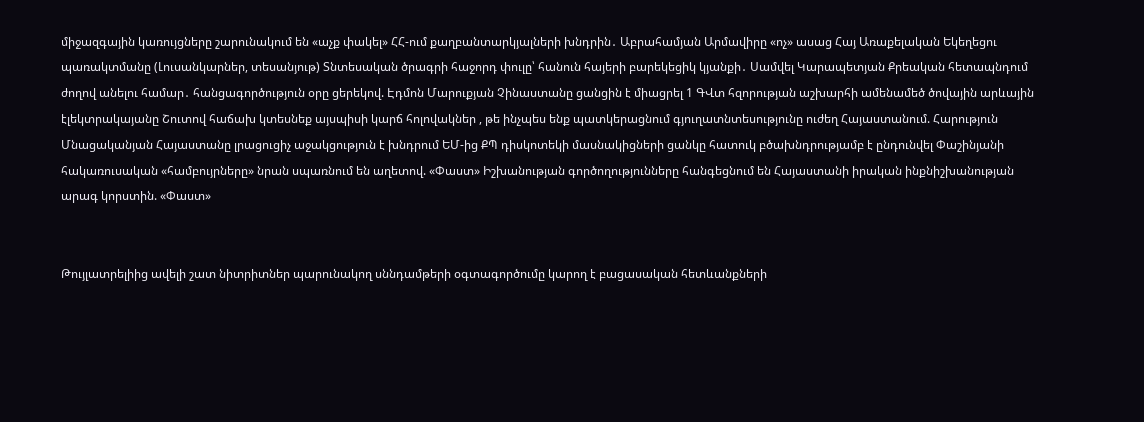միջազգային կառույցները շարունակում են «աչք փակել» ՀՀ-ում քաղբանտարկյալների խնդրին․ Աբրահամյան Արմավիրը «ոչ» ասաց Հայ Առաքելական Եկեղեցու պառակտմանը (Լուսանկարներ, տեսանյութ) Տնտեսական ծրագրի հաջորդ փուլը՝ հանուն հայերի բարեկեցիկ կյանքի․ Սամվել Կարապետյան Քրեական հետապնդում ժողով անելու համար․ հանցագործություն օրը ցերեկով. Էդմոն Մարուքյան Չինաստանը ցանցին է միացրել 1 ԳՎտ հզորության աշխարհի ամենամեծ ծովային արևային էլեկտրակայանը Շուտով հաճախ կտեսնեք այսպիսի կարճ հոլովակներ , թե ինչպես ենք պատկերացնում գյուղատնտեսությունը ուժեղ Հայաստանում. Հարություն Մնացականյան Հայաստանը լրացուցիչ աջակցություն է խնդրում ԵՄ-ից ՔՊ դիսկոտեկի մասնակիցների ցանկը հատուկ բծախնդրությամբ է ընդունվել Փաշինյանի հակառուսական «համբույրները» նրան սպառնում են աղետով. «Փաստ» Իշխանության գործողությունները հանգեցնում են Հայաստանի իրական ինքնիշխանության արագ կորստին. «Փաստ»


Թույլատրելիից ավելի շատ նիտրիտներ պարունակող սննդամթերի օգտագործումը կարող է բացասական հետևանքների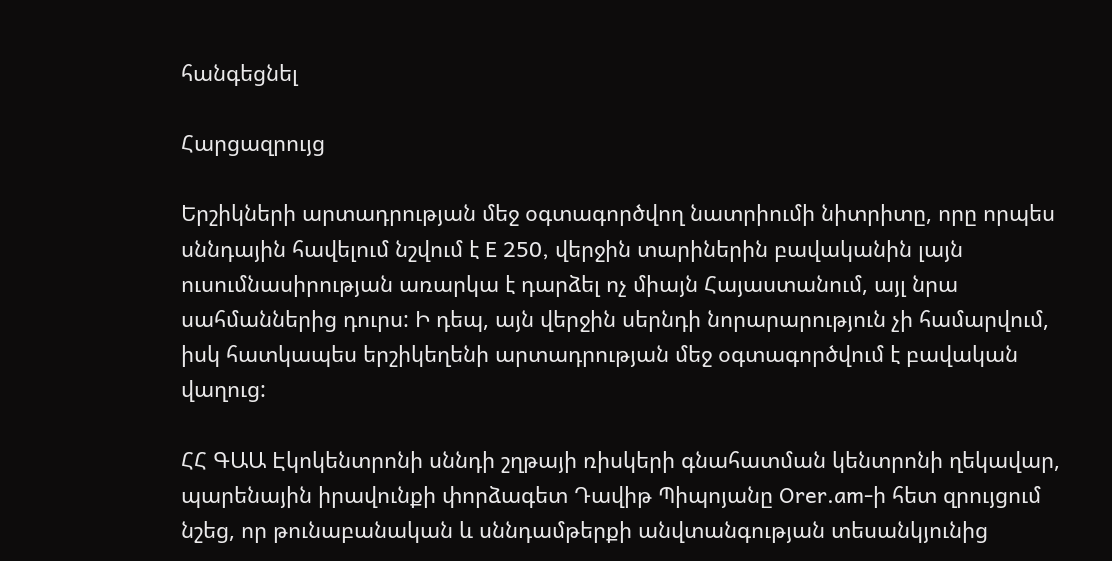հանգեցնել

Հարցազրույց

Երշիկների արտադրության մեջ օգտագործվող նատրիումի նիտրիտը, որը որպես սննդային հավելում նշվում է E 250, վերջին տարիներին բավականին լայն ուսումնասիրության առարկա է դարձել ոչ միայն Հայաստանում, այլ նրա սահմաններից դուրս: Ի դեպ, այն վերջին սերնդի նորարարություն չի համարվում, իսկ հատկապես երշիկեղենի արտադրության մեջ օգտագործվում է բավական վաղուց:

ՀՀ ԳԱԱ Էկոկենտրոնի սննդի շղթայի ռիսկերի գնահատման կենտրոնի ղեկավար, պարենային իրավունքի փորձագետ Դավիթ Պիպոյանը Orer.am-ի հետ զրույցում նշեց, որ թունաբանական և սննդամթերքի անվտանգության տեսանկյունից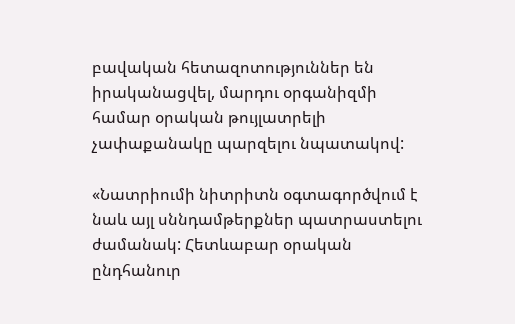բավական հետազոտություններ են իրականացվել, մարդու օրգանիզմի համար օրական թույլատրելի չափաքանակը պարզելու նպատակով:

«Նատրիումի նիտրիտն օգտագործվում է նաև այլ սննդամթերքներ պատրաստելու ժամանակ: Հետևաբար օրական ընդհանուր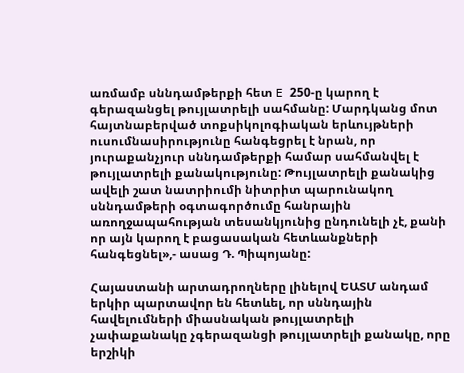առմամբ սննդամթերքի հետ E 250-ը կարող է գերազանցել թույլատրելի սահմանը: Մարդկանց մոտ հայտնաբերված տոքսիկոլոգիական երևույթների ուսումնասիրությունը հանգեցրել է նրան, որ յուրաքանչյուր սննդամթերքի համար սահմանվել է թույլատրելի քանակությունը: Թույլատրելի քանակից ավելի շատ նատրիումի նիտրիտ պարունակող սննդամթերի օգտագործումը հանրային առողջապահության տեսանկյունից ընդունելի չէ, քանի որ այն կարող է բացասական հետևանքների հանգեցնել»,- ասաց Դ. Պիպոյանը:

Հայաստանի արտադրողները լինելով ԵԱՏՄ անդամ երկիր պարտավոր են հետևել, որ սննդային հավելումների միասնական թույլատրելի չափաքանակը չգերազանցի թույլատրելի քանակը, որը երշիկի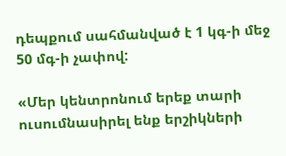դեպքում սահմանված է 1 կգ-ի մեջ 50 մգ-ի չափով:

«Մեր կենտրոնում երեք տարի ուսումնասիրել ենք երշիկների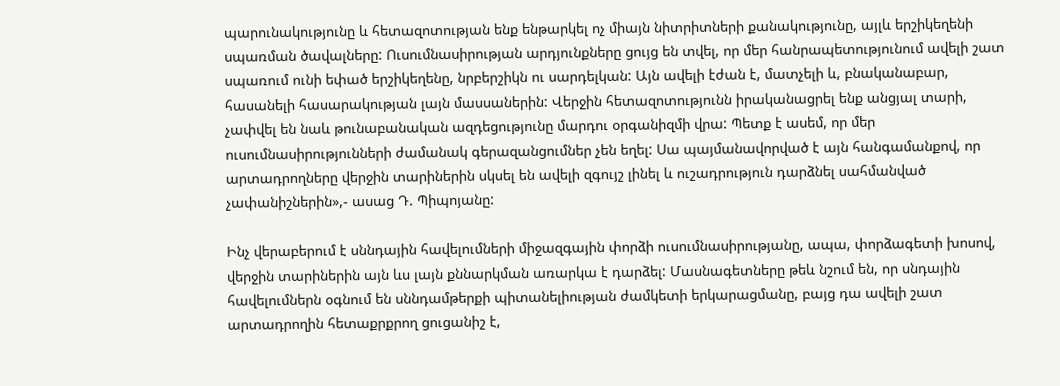պարունակությունը և հետազոտության ենք ենթարկել ոչ միայն նիտրիտների քանակությունը, այլև երշիկեղենի սպառման ծավալները: Ուսումնասիրության արդյունքները ցույց են տվել, որ մեր հանրապետությունում ավելի շատ սպառում ունի եփած երշիկեղենը, նրբերշիկն ու սարդելկան: Այն ավելի էժան է, մատչելի և, բնականաբար, հասանելի հասարակության լայն մասսաներին: Վերջին հետազոտությունն իրականացրել ենք անցյալ տարի, չափվել են նաև թունաբանական ազդեցությունը մարդու օրգանիզմի վրա: Պետք է ասեմ, որ մեր ուսումնասիրությունների ժամանակ գերազանցումներ չեն եղել: Սա պայմանավորված է այն հանգամանքով, որ արտադրողները վերջին տարիներին սկսել են ավելի զգույշ լինել և ուշադրություն դարձնել սահմանված չափանիշներին»,- ասաց Դ. Պիպոյանը:

Ինչ վերաբերում է սննդային հավելումների միջազգային փորձի ուսումնասիրությանը, ապա, փորձագետի խոսով, վերջին տարիներին այն ևս լայն քննարկման առարկա է դարձել: Մասնագետները թեև նշում են, որ սնդային հավելումներն օգնում են սննդամթերքի պիտանելիության ժամկետի երկարացմանը, բայց դա ավելի շատ արտադրողին հետաքրքրող ցուցանիշ է,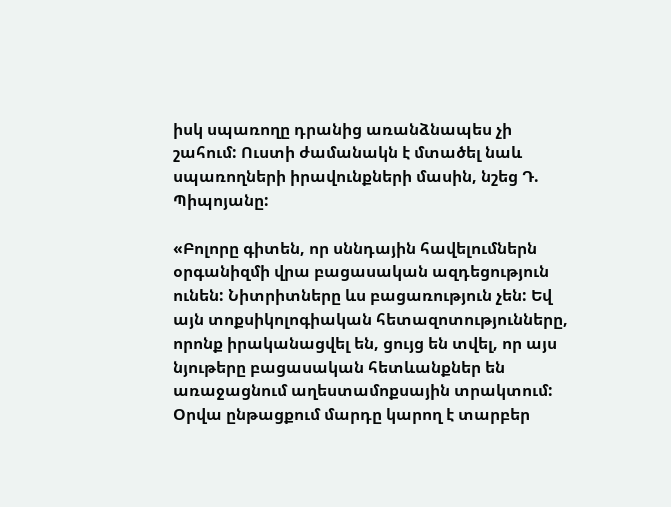իսկ սպառողը դրանից առանձնապես չի շահում: Ուստի ժամանակն է մտածել նաև սպառողների իրավունքների մասին, նշեց Դ. Պիպոյանը:

«Բոլորը գիտեն, որ սննդային հավելումներն օրգանիզմի վրա բացասական ազդեցություն ունեն: Նիտրիտները ևս բացառություն չեն: Եվ այն տոքսիկոլոգիական հետազոտությունները, որոնք իրականացվել են, ցույց են տվել, որ այս նյութերը բացասական հետևանքներ են առաջացնում աղեստամոքսային տրակտում: Օրվա ընթացքում մարդը կարող է տարբեր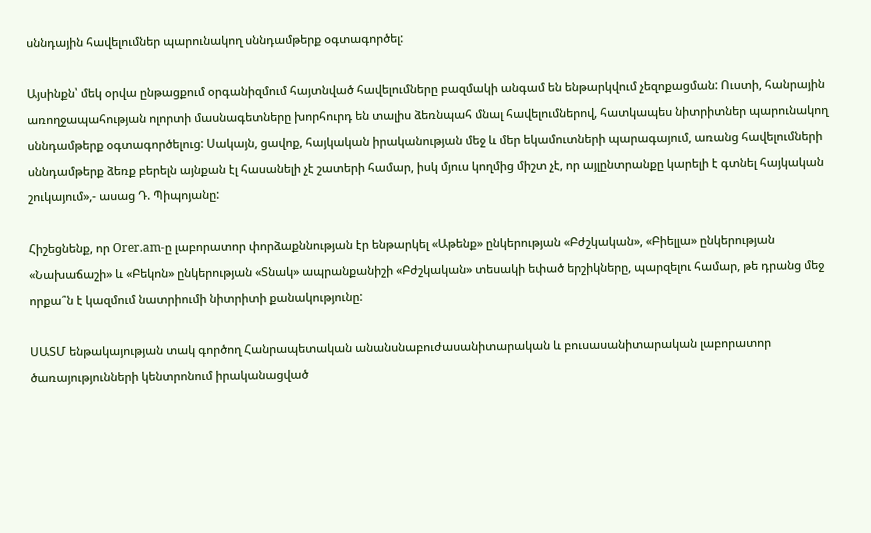սննդային հավելումներ պարունակող սննդամթերք օգտագործել:

Այսինքն՝ մեկ օրվա ընթացքում օրգանիզմում հայտնված հավելումները բազմակի անգամ են ենթարկվում չեզոքացման: Ուստի, հանրային առողջապահության ոլորտի մասնագետները խորհուրդ են տալիս ձեռնպահ մնալ հավելումներով, հատկապես նիտրիտներ պարունակող սննդամթերք օգտագործելուց: Սակայն, ցավոք, հայկական իրականության մեջ և մեր եկամուտների պարագայում, առանց հավելումների սննդամթերք ձեռք բերելն այնքան էլ հասանելի չէ շատերի համար, իսկ մյուս կողմից միշտ չէ, որ այլընտրանքը կարելի է գտնել հայկական շուկայում»,- ասաց Դ. Պիպոյանը:

Հիշեցնենք, որ Orer.am-ը լաբորատոր փորձաքննության էր ենթարկել «Աթենք» ընկերության «Բժշկական», «Բիելլա» ընկերության «Նախաճաշի» և «Բեկոն» ընկերության «Տնակ» ապրանքանիշի «Բժշկական» տեսակի եփած երշիկները, պարզելու համար, թե դրանց մեջ որքա՞ն է կազմում նատրիումի նիտրիտի քանակությունը:

ՍԱՏՄ ենթակայության տակ գործող Հանրապետական անանսնաբուժասանիտարական և բուսասանիտարական լաբորատոր ծառայությունների կենտրոնում իրականացված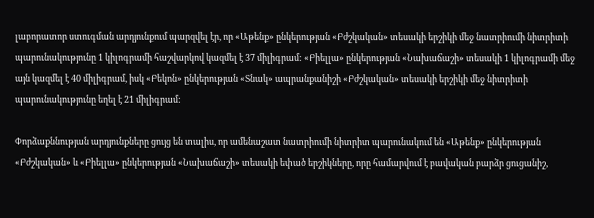լաբորատոր ստուգման արդյունքում պարզվել էր, որ «Աթենք» ընկերության «Բժշկական» տեսակի երշիկի մեջ նատրիումի նիտրիտի պարունակությունը 1 կիլոգրամի հաշվարկով կազմել է 37 միլիգրամ: «Բիելլա» ընկերության «Նախաճաշի» տեսակի 1 կիլոգրամի մեջ այն կազմել է 40 միլիգրամ, իսկ «Բեկոն» ընկերության «Տնակ» ապրանքանիշի «Բժշկական» տեսակի երշիկի մեջ նիտրիտի պարունակությունը եղել է 21 միլիգրամ:

Փորձաքննության արդյունքները ցույց են տալիս, որ ամենաշատ նատրիումի նիտրիտ պարունակում են «Աթենք» ընկերության «Բժշկական» և «Բիելլա» ընկերության «Նախաճաշի» տեսակի եփած երշիկները, որը համարվում է բավական բարձր ցուցանիշ,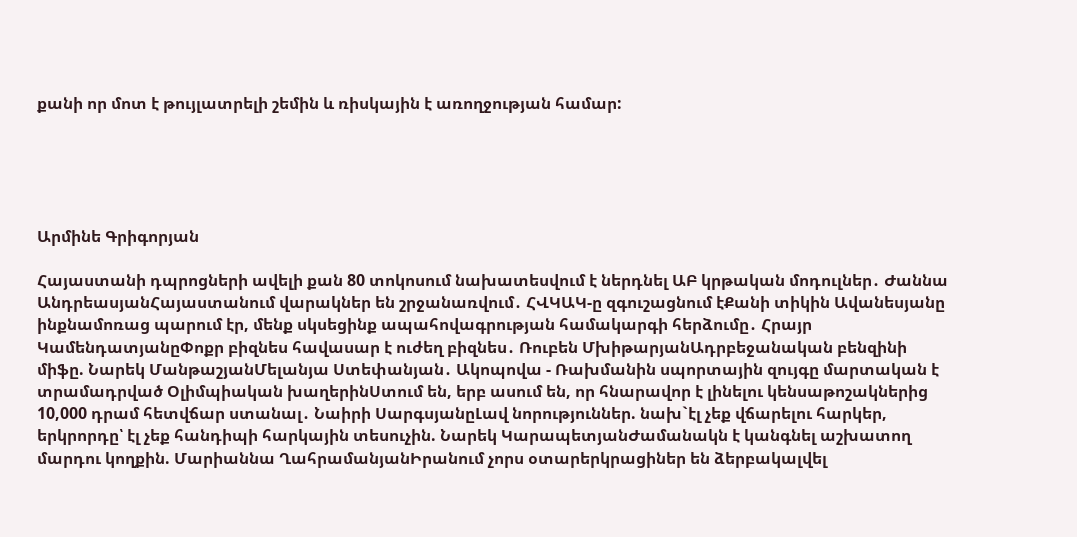քանի որ մոտ է թույլատրելի շեմին և ռիսկային է առողջության համար:





Արմինե Գրիգորյան

Հայաստանի դպրոցների ավելի քան 80 տոկոսում նախատեսվում է ներդնել ԱԲ կրթական մոդուլներ․ Ժաննա ԱնդրեասյանՀայաստանում վարակներ են շրջանառվում․ ՀՎԿԱԿ-ը զգուշացնում էՔանի տիկին Ավանեսյանը ինքնամոռաց պարում էր, մենք սկսեցինք ապահովագրության համակարգի հերձումը․ Հրայր ԿամենդատյանըՓոքր բիզնես հավասար է ուժեղ բիզնես․ Ռուբեն ՄխիթարյանԱդրբեջանական բենզինի միֆը. Նարեկ ՄանթաշյանՄելանյա Ստեփանյան․ Ակոպովա - Ռախմանին սպորտային զույգը մարտական է տրամադրված Օլիմպիական խաղերինՍտում են, երբ ասում են, որ հնարավոր է լինելու կենսաթոշակներից 10,000 դրամ հետվճար ստանալ․ Նաիրի ՍարգսյանըԼավ նորություններ. նախ`էլ չեք վճարելու հարկեր, երկրորդը՝ էլ չեք հանդիպի հարկային տեսուչին. Նարեկ ԿարապետյանԺամանակն է կանգնել աշխատող մարդու կողքին. Մարիաննա ՂահրամանյանԻրանում չորս օտարերկրացիներ են ձերբակալվել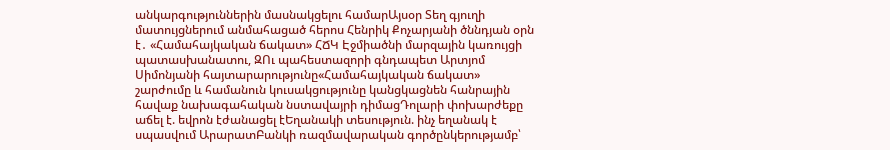անկարգություններին մասնակցելու համարԱյսօր Տեղ գյուղի մատույցներում անմահացած հերոս Հենրիկ Քոչարյանի ծննդյան օրն է․ «Համահայկական ճակատ» ՀՃԿ Էջմիածնի մարզային կառույցի պատասխանատու, ԶՈւ պահեստազորի գնդապետ Արտյոմ Սիմոնյանի հայտարարությունը«Համահայկական ճակատ» շարժումը և համանուն կուսակցությունը կանցկացնեն հանրային հավաք նախագահական նստավայրի դիմացԴոլարի փոխարժեքը աճել է. եվրոն էժանացել էԵղանակի տեսություն. ինչ եղանակ է սպասվում ԱրարատԲանկի ռազմավարական գործընկերությամբ՝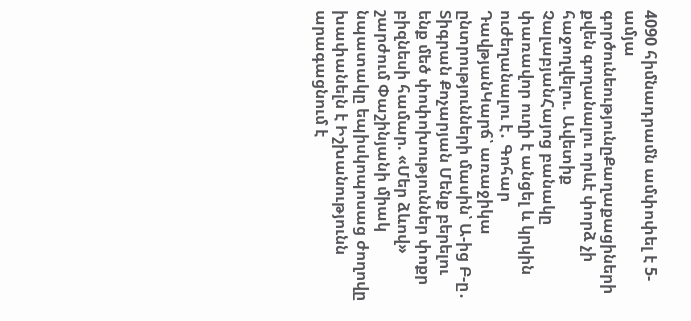4090 հիմնադրամն ամփոփել է 5-ամյա գործունեությունըՔաղաքացիների քվեն գողանալու որևէ փորձ չի հաջողվելու. Ավետիք ՉալաբյանՀայոց բանակը փառավոր ուղի է անցել և կրկին ուժեղանալու է․ Գոհար ԴավթյանԿարճ՝ առաջիկա ընտրությունների մասին՝ Ա-ից Բ-ը․ Տիգրան Քոչարյան Մենք բերելու ենք մեծ փոփոխություններ փոքր բիզնեսի համար. «Մեր ձևով» շարժում Փաշինյանի միակ նպատակը եպիսկոպոսաց ժողովը խափանելն է Իշխանությունն արագացնում է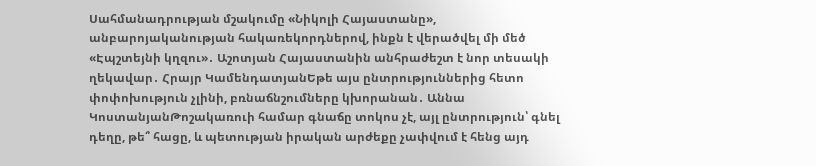Սահմանադրության մշակումը «Նիկոլի Հայաստանը», անբարոյականության հակառեկորդներով, ինքն է վերածվել մի մեծ «Էպշտեյնի կղզու»․ Աշոտյան Հայաստանին անհրաժեշտ է նոր տեսակի ղեկավար․ Հրայր ԿամենդատյանԵթե այս ընտրություններից հետո փոփոխություն չլինի, բռնաճնշումները կխորանան․ Աննա ԿոստանյանԹոշակառուի համար գնաճը տոկոս չէ, այլ ընտրություն՝ գնել դեղը, թե՞ հացը, և պետության իրական արժեքը չափվում է հենց այդ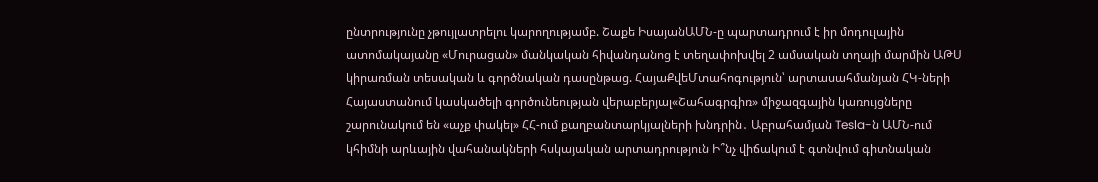ընտրությունը չթույլատրելու կարողությամբ. Շաքե ԻսայանԱՄՆ-ը պարտադրում է իր մոդուլային ատոմակայանը «Մուրացան» մանկական հիվանդանոց է տեղափոխվել 2 ամսական տղայի մարմին ԱԹՍ կիրառման տեսական և գործնական դասընթաց. ՀայաՔվեՄտահոգություն՝ արտասահմանյան ՀԿ-ների Հայաստանում կասկածելի գործունեության վերաբերյալ«Շահագրգիռ» միջազգային կառույցները շարունակում են «աչք փակել» ՀՀ-ում քաղբանտարկյալների խնդրին․ Աբրահամյան Tesla-ն ԱՄՆ-ում կհիմնի արևային վահանակների հսկայական արտադրություն Ի՞նչ վիճակում է գտնվում գիտնական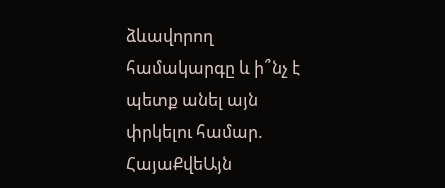ձևավորող համակարգը և ի՞նչ է պետք անել այն փրկելու համար. ՀայաՔվեԱյն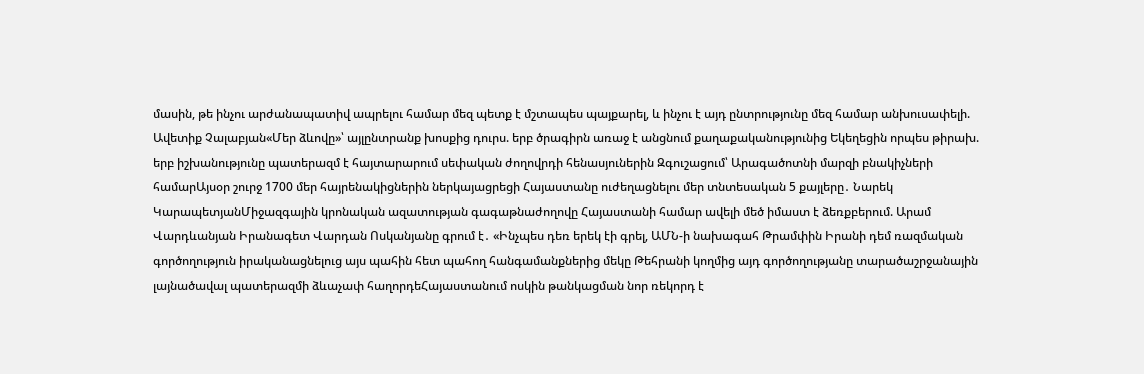մասին, թե ինչու արժանապատիվ ապրելու համար մեզ պետք է մշտապես պայքարել, և ինչու է այդ ընտրությունը մեզ համար անխուսափելի. Ավետիք Չալաբյան«Մեր ձևովը»՝ այլընտրանք խոսքից դուրս. երբ ծրագիրն առաջ է անցնում քաղաքականությունից Եկեղեցին որպես թիրախ. երբ իշխանությունը պատերազմ է հայտարարում սեփական ժողովրդի հենասյուներին Զգուշացում՝ Արագածոտնի մարզի բնակիչների համարԱյսօր շուրջ 1700 մեր հայրենակիցներին ներկայացրեցի Հայաստանը ուժեղացնելու մեր տնտեսական 5 քայլերը․ Նարեկ ԿարապետյանՄիջազգային կրոնական ազատության գագաթնաժողովը Հայաստանի համար ավելի մեծ իմաստ է ձեռքբերում. Արամ Վարդևանյան Իրանագետ Վարդան Ոսկանյանը գրում է․ «Ինչպես դեռ երեկ էի գրել, ԱՄՆ-ի նախագահ Թրամփին Իրանի դեմ ռազմական գործողություն իրականացնելուց այս պահին հետ պահող հանգամանքներից մեկը Թեհրանի կողմից այդ գործողությանը տարածաշրջանային լայնածավալ պատերազմի ձևաչափ հաղորդեՀայաստանում ոսկին թանկացման նոր ռեկորդ է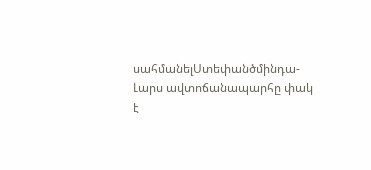սահմանելՍտեփանծմինդա-Լարս ավտոճանապարհը փակ է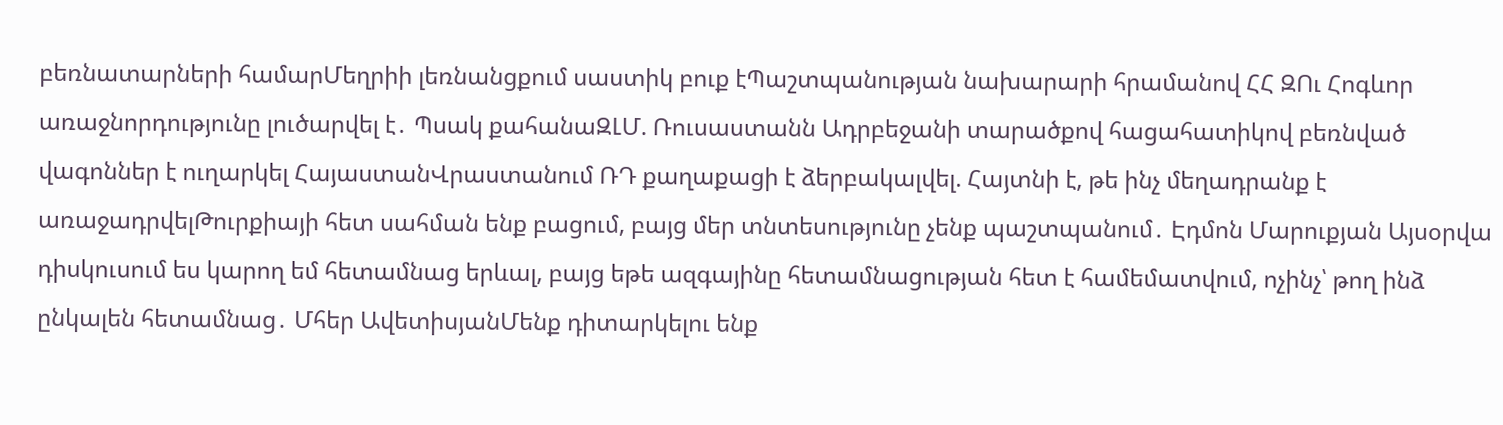բեռնատարների համարՄեղրիի լեռնանցքում սաստիկ բուք էՊաշտպանության նախարարի հրամանով ՀՀ ԶՈւ Հոգևոր առաջնորդությունը լուծարվել է․ Պսակ քահանաԶԼՄ. Ռուսաստանն Ադրբեջանի տարածքով հացահատիկով բեռնված վագոններ է ուղարկել ՀայաստանՎրաստանում ՌԴ քաղաքացի է ձերբակալվել. Հայտնի է, թե ինչ մեղադրանք է առաջադրվելԹուրքիայի հետ սահման ենք բացում, բայց մեր տնտեսությունը չենք պաշտպանում․ Էդմոն Մարուքյան Այսօրվա դիսկուսում ես կարող եմ հետամնաց երևալ, բայց եթե ազգայինը հետամնացության հետ է համեմատվում, ոչինչ՝ թող ինձ ընկալեն հետամնաց․ Մհեր ԱվետիսյանՄենք դիտարկելու ենք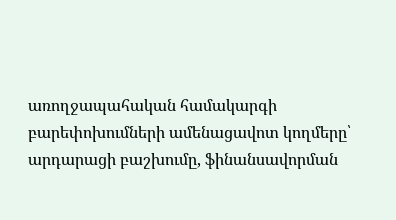առողջապահական համակարգի բարեփոխումների ամենացավոտ կողմերը՝ արդարացի բաշխումը, ֆինանսավորման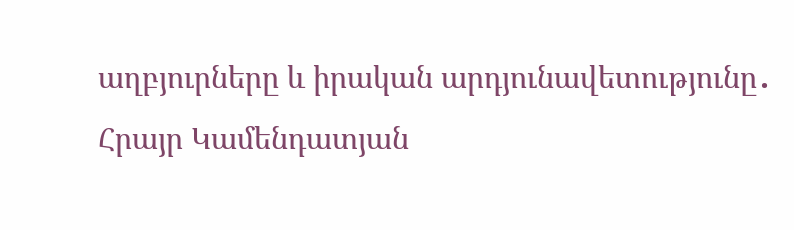աղբյուրները և իրական արդյունավետությունը․ Հրայր Կամենդատյան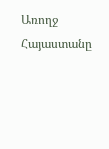Առողջ Հայաստանը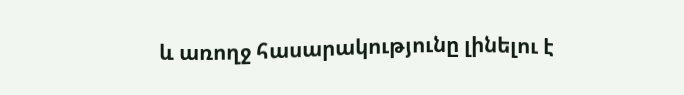և առողջ հասարակությունը լինելու է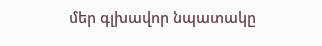մեր գլխավոր նպատակը